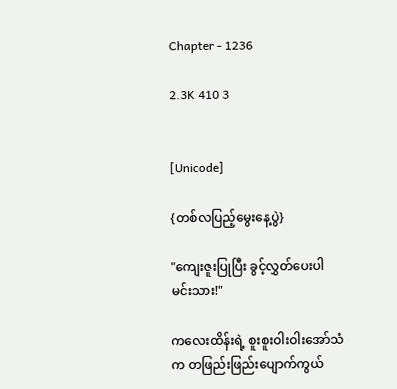Chapter - 1236

2.3K 410 3


[Unicode]

{တစ်လပြည့်မွေးနေ့ပွဲ}

"ကျေးဇူးပြုပြီး ခွင့်လွှတ်ပေးပါ မင်းသား!"

ကလေးထိန်းရဲ့ စူးစူးဝါးဝါးအော်သံက တဖြည်းဖြည်းပျောက်ကွယ်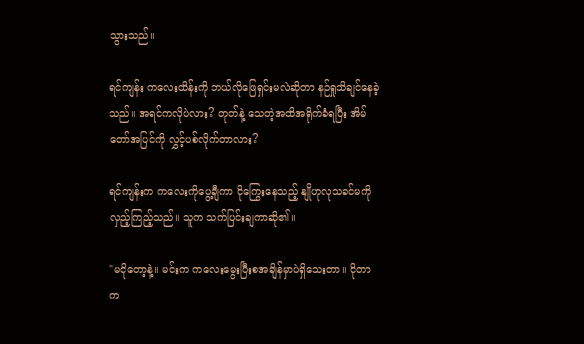သွားသည်။

ရင်ကျန်း ကလေးထိန်းကို ဘယ်လိုဖြေရှင်းမလဲဆိုတာ နဉ်ရှုသိချင်နေခဲ့သည်။ အရင်ကလိုပဲလား? တုတ်နဲ့ သေတဲ့အထိအရိုက်ခံရပြီး အိမ်တော်အပြင်ကို လွှင့်ပစ်လိုက်တာလား?

ရင်ကျန်းက ကလေးကိုပွေ့ချီကာ ငိုကြွေးနေသည့် နျိုဟုလုသခင်မကိုလှည့်ကြည့်သည်။ သူက သက်ပြင်းချကာဆို၏။

"မငိုတော့နဲ့။ မင်းက ကလေးမွေးပြီးစအချိန်မှာပဲရှိသေးတာ။ ငိုတာက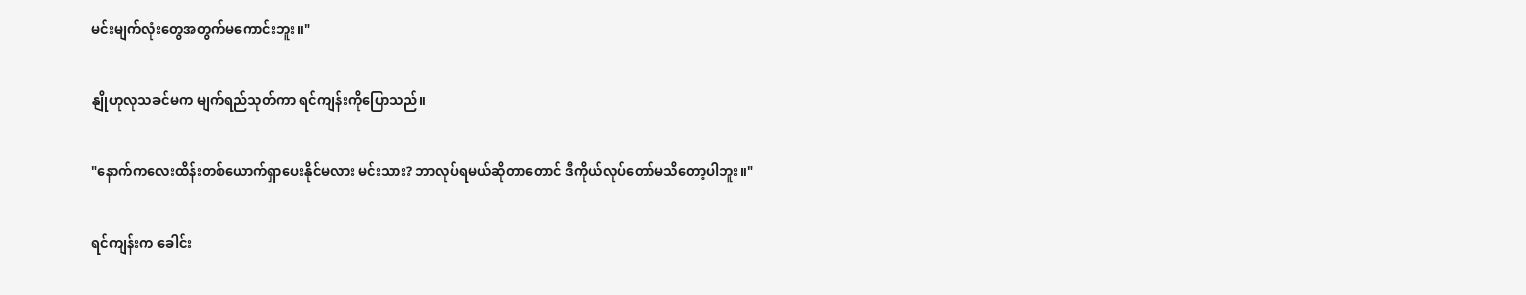မင်းမျက်လုံးတွေအတွက်မ‌ကောင်းဘူး။"

နျိုဟုလုသခင်မက မျက်ရည်သုတ်ကာ ရင်ကျန်းကိုပြောသည်။

"နောက်ကလေးထိန်းတစ်ယောက်ရှာပေးနိုင်မလား မင်းသား? ဘာလုပ်ရမယ်ဆိုတာတောင် ဒီကိုယ်လုပ်တော်မသိတော့ပါဘူး။"

ရင်ကျန်းက ခေါင်း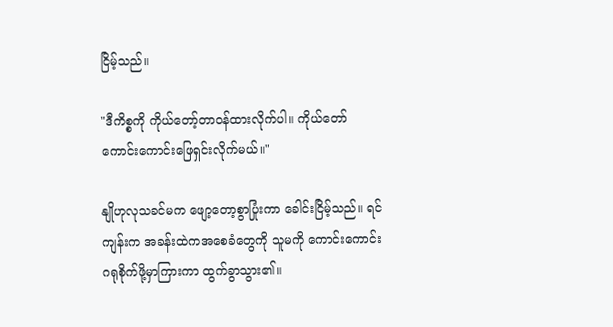ငြိမ့်သည်။

"ဒီကိစ္စကို ကိုယ်တော့်တာဝန်ထားလိုက်ပါ။ ကိုယ်တော် ကောင်းကောင်းဖြေရှင်းလိုက်မယ်။"

နျိုဟုလုသခင်မက ဖျော့တော့စွာပြုံးကာ ခေါင်းငြိမ့်သည်။ ရင်ကျန်းက အခန်းထဲကအစေခံတွေကို သူမကို ကောင်းကောင်းဂရုစိုက်ဖို့‌မှာကြားကာ ထွက်ခွာသွား၏။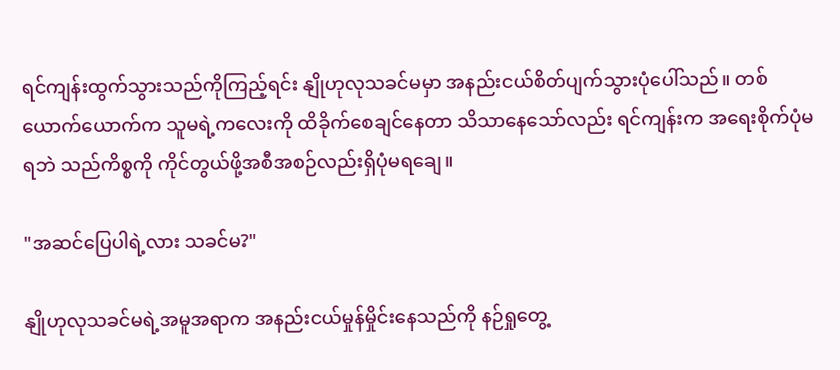ရင်ကျန်းထွက်သွားသည်ကိုကြည့်ရင်း နျိုဟုလုသခင်မမှာ အနည်းငယ်စိတ်ပျက်သွားပုံပေါ်သည်။ တစ်ယောက်ယောက်က သူမရဲ့ကလေးကို ထိခိုက်စေချင်နေတာ သိသာနေသော်လည်း ရင်ကျန်းက အရေးစိုက်ပုံမရဘဲ သည်ကိစ္စကို ကိုင်တွယ်ဖို့အစီအစဉ်လည်းရှိပုံမရချေ။

"အဆင်ပြေပါရဲ့လား သခင်မ?"

နျိုဟုလုသခင်မရဲ့အမူအရာက အနည်းငယ်မှုန်မှိုင်းနေသည်ကို နဉ်ရှုတွေ့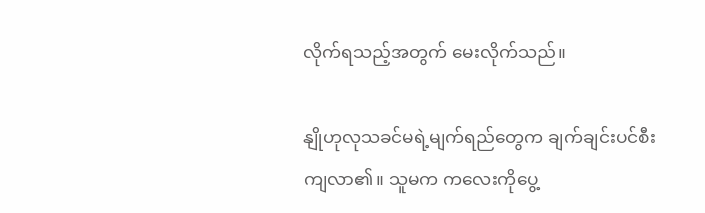လိုက်ရသည့်အတွက် မေးလိုက်သည်။

နျိုဟုလုသခင်မရဲ့မျက်ရည်တွေက ချက်ချင်းပင်စီးကျလာ၏။ သူမက ကလေးကိုပွေ့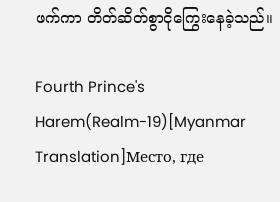ဖက်ကာ တိတ်ဆိတ်စွာငိုကြွေးနေခဲ့သည်။

Fourth Prince's Harem(Realm-19)[Myanmar Translation]Место, где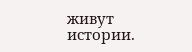живут истории.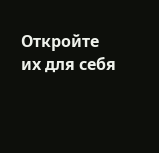Откройте их для себя